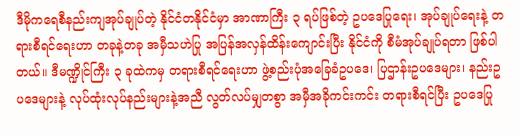ဒီမိုကရေစီနည်းကျအုပ်ချုပ်တဲ့ နိုင်ငံတနိုင်ငံမှာ အာဏာကြီး ၃ ရပ်ဖြစ်တဲ့ ဥပဒေပြုရေး၊ အုပ်ချုပ်ရေးနဲ့ တရားစီရင်ရေးဟာ တခုနဲ့တခု အမှီသဟဲပြု အပြန်အလှန်ထိန်းကျောင်းပြီး နိုင်ငံကို စီမံအုပ်ချုပ်ရတာ ဖြစ်ပါတယ်။ ဒီမဏ္ဍိုင်ကြီး ၃ ခုထဲကမှ တရားစီရင်ရေးဟာ ဖွဲ့စည်းပုံအခြေခံဥပဒေ၊ ပြဌာန်းဥပဒေများ၊ နည်းဥပဒေများနဲ့ လုပ်ထုံးလုပ်နည်းများနဲ့အညီ လွတ်လပ်မျှတစွာ အမှီအခိုကင်းကင်း တရားစီရင်ပြီး ဥပဒေပြု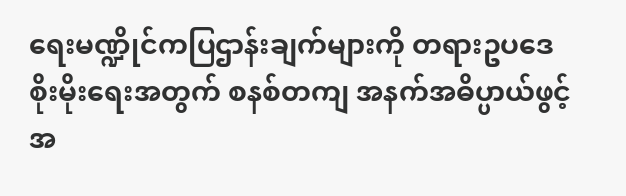ရေးမဏ္ဍိုင်ကပြဌာန်းချက်များကို တရားဥပဒေ စိုးမိုးရေးအတွက် စနစ်တကျ အနက်အဓိပ္ပာယ်ဖွင့် အ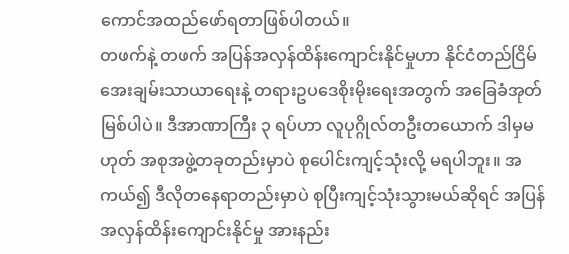ကောင်အထည်ဖော်ရတာဖြစ်ပါတယ်။
တဖက်နဲ့ တဖက် အပြန်အလှန်ထိန်းကျောင်းနိုင်မှုဟာ နိုင်ငံတည်ငြိမ် အေးချမ်းသာယာရေးနဲ့ တရားဥပဒေစိုးမိုးရေးအတွက် အခြေခံအုတ်မြစ်ပါပဲ။ ဒီအာဏာကြီး ၃ ရပ်ဟာ လူပုဂ္ဂိုလ်တဦးတယောက် ဒါမှမဟုတ် အစုအဖွဲ့တခုတည်းမှာပဲ စုပေါင်းကျင့်သုံးလို့ မရပါဘူး။ အကယ်၍ ဒီလိုတနေရာတည်းမှာပဲ စုပြီးကျင့်သုံးသွားမယ်ဆိုရင် အပြန်အလှန်ထိန်းကျောင်းနိုင်မှု အားနည်း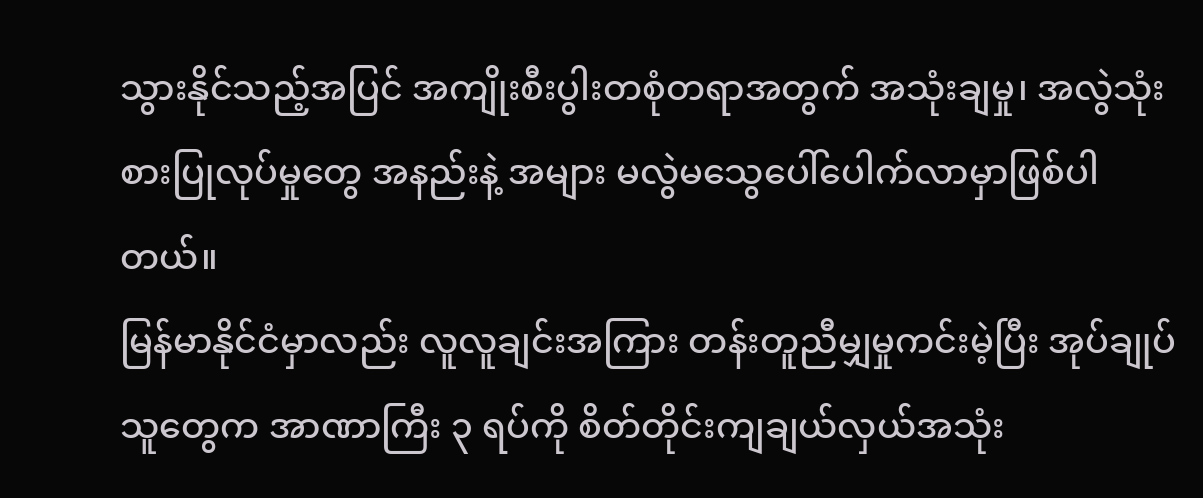သွားနိုင်သည့်အပြင် အကျိုးစီးပွါးတစုံတရာအတွက် အသုံးချမှု၊ အလွဲသုံးစားပြုလုပ်မှုတွေ အနည်းနဲ့ အများ မလွဲမသွေပေါ်ပေါက်လာမှာဖြစ်ပါတယ်။
မြန်မာနိုင်ငံမှာလည်း လူလူချင်းအကြား တန်းတူညီမျှမှုကင်းမဲ့ပြီး အုပ်ချုပ်သူတွေက အာဏာကြီး ၃ ရပ်ကို စိတ်တိုင်းကျချယ်လှယ်အသုံး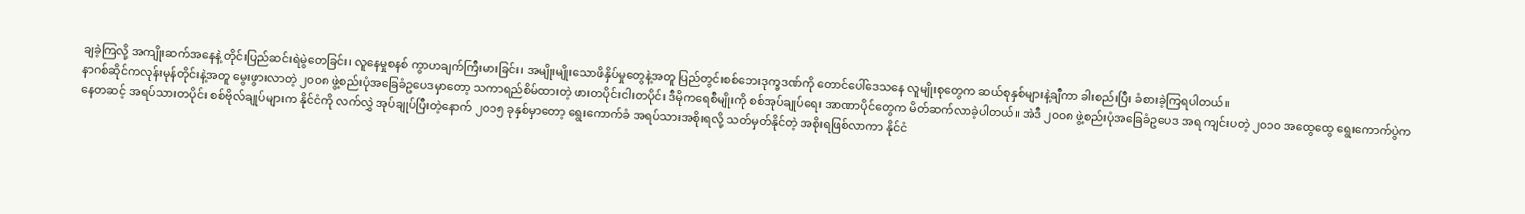ချခဲ့ကြလို့ အကျိုးဆက်အနေနဲ့ တိုင်းပြည်ဆင်းရဲမွဲတေခြင်း၊ လူနေမှုစနစ် ကွာဟချက်ကြီးမားခြင်း၊ အမျိုးမျိုးသောဖိနှိပ်မှုတွေနဲ့အတူ ပြည်တွင်းစစ်ဘေးဒုက္ခဒဏ်ကို တောင်ပေါ်ဒေသနေ လူမျိုးစုတွေက ဆယ်စုနှစ်များနဲ့ချီကာ ခါးစည်းပြီး ခံစားခဲ့ကြရပါတယ်။
နာဂစ်ဆိုင်ကလုန်းမုန်တိုင်းနဲ့အတူ မွေးဖွားလာတဲ့ ၂၀၀၈ ဖွဲ့စည်းပုံအခြေခံဥပေဒမှာတော့ သကာရည်စိမ်ထားတဲ့ ဖားတပိုင်းငါးတပိုင်း ဒီမိုကရေစီမျိုးကို စစ်အုပ်ချုပ်ရေး အာဏာပိုင်တွေက မိတ်ဆက်လာခဲ့ပါတယ်။ အဲဒီ ၂၀၀၈ ဖွဲ့စည်းပုံအခြေခံဥပေဒ အရ ကျင်းပတဲ့ ၂၀၁၀ အထွေထွေ ရွေးကောက်ပွဲကနေတဆင့် အရပ်သားတပိုင်း စစ်ဗိုလ်ချုပ်များက နိုင်ငံကို လက်လွှဲ အုပ်ချုပ်ပြီးတဲ့နောက် ၂၀၁၅ ခုနှစ်မှာတော့ ရွေးကောက်ခံ အရပ်သားအစိုးရလို့ သတ်မှတ်နိုင်တဲ့ အစိုးရဖြစ်လာကာ နိုင်ငံ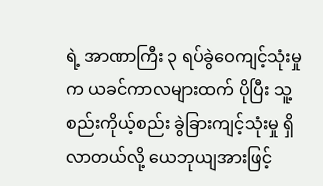ရဲ့ အာဏာကြီး ၃ ရပ်ခွဲဝေကျင့်သုံးမှုက ယခင်ကာလများထက် ပိုပြီး သူ့စည်းကိုယ့်စည်း ခွဲခြားကျင့်သုံးမှု ရှိလာတယ်လို့ ယေဘုယျအားဖြင့်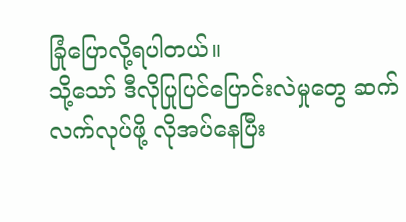ခြုံပြောလို့ရပါတယ်။
သို့သော် ဒီလိုပြုပြင်ပြောင်းလဲမှုတွေ ဆက်လက်လုပ်ဖို့ လိုအပ်နေပြီး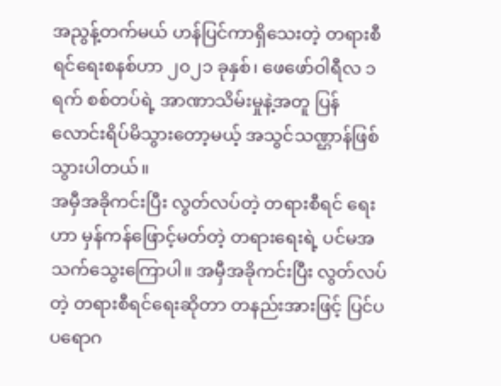အညွန့်တက်မယ် ဟန်ပြင်ကာရှိသေးတဲ့ တရားစီရင်ရေးစနစ်ဟာ ၂၀၂၁ ခုနှစ်၊ ဖေဖော်ဝါရီလ ၁ ရက် စစ်တပ်ရဲ့ အာဏာသိမ်းမှုနဲ့အတူ ပြန်လောင်းရိပ်မိသွားတော့မယ့် အသွင်သဏ္ဌာန်ဖြစ်သွားပါတယ်။
အမှီအခိုကင်းပြီး လွတ်လပ်တဲ့ တရားစီရင် ရေးဟာ မှန်ကန်ဖြောင့်မတ်တဲ့ တရားရေးရဲ့ ပင်မအသက်သွေးကြောပါ။ အမှီအခိုကင်းပြီး လွတ်လပ်တဲ့ တရားစီရင်ရေးဆိုတာ တနည်းအားဖြင့် ပြင်ပပရောဂ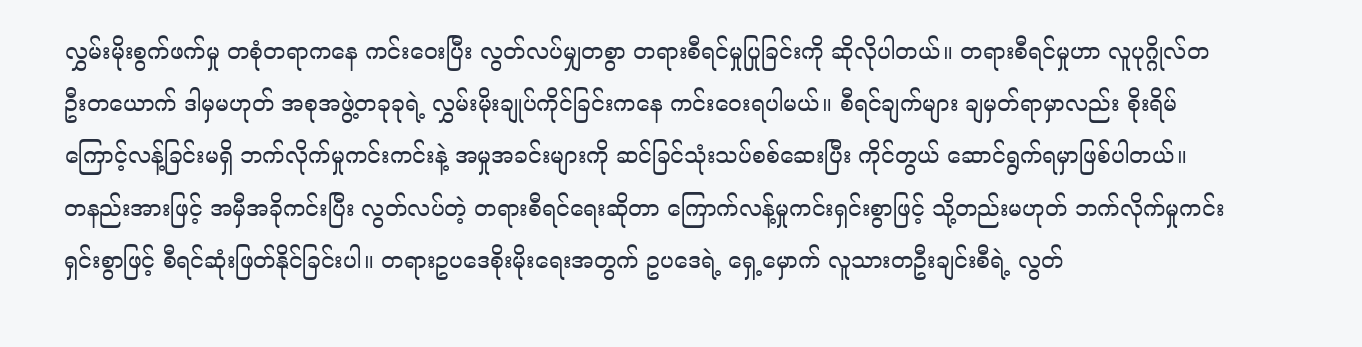လွှမ်းမိုးစွက်ဖက်မှု တစုံတရာကနေ ကင်းဝေးပြီး လွတ်လပ်မျှတစွာ တရားစီရင်မှုပြုခြင်းကို ဆိုလိုပါတယ်။ တရားစီရင်မှုဟာ လူပုဂ္ဂိုလ်တဦးတယောက် ဒါမှမဟုတ် အစုအဖွဲ့တခုခုရဲ့ လွှမ်းမိုးချုပ်ကိုင်ခြင်းကနေ ကင်းဝေးရပါမယ်။ စီရင်ချက်များ ချမှတ်ရာမှာလည်း စိုးရိမ်ကြောင့်လန့်ခြင်းမရှိ ဘက်လိုက်မှုကင်းကင်းနဲ့ အမှုအခင်းများကို ဆင်ခြင်သုံးသပ်စစ်ဆေးပြီး ကိုင်တွယ် ဆောင်ရွက်ရမှာဖြစ်ပါတယ်။
တနည်းအားဖြင့် အမှီအခိုကင်းပြီး လွတ်လပ်တဲ့ တရားစီရင်ရေးဆိုတာ ကြောက်လန့်မှုကင်းရှင်းစွာဖြင့် သို့တည်းမဟုတ် ဘက်လိုက်မှုကင်းရှင်းစွာဖြင့် စီရင်ဆုံးဖြတ်နိုင်ခြင်းပါ။ တရားဥပဒေစိုးမိုးရေးအတွက် ဥပဒေရဲ့ ရှေ့မှောက် လူသားတဦးချင်းစီရဲ့ လွတ်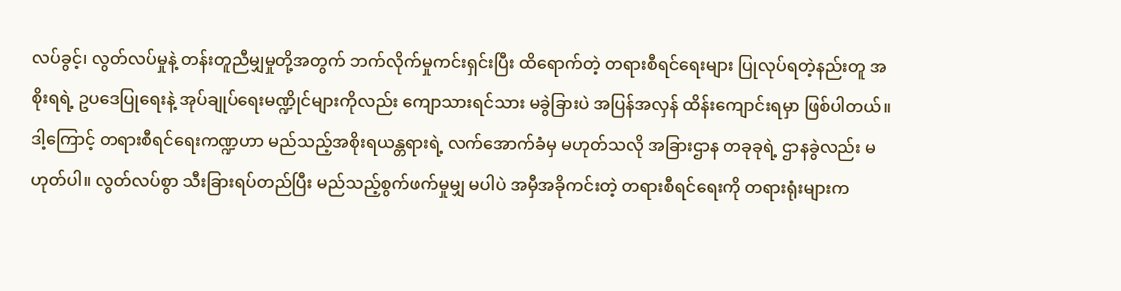လပ်ခွင့်၊ လွတ်လပ်မှုနဲ့ တန်းတူညီမျှမှုတို့အတွက် ဘက်လိုက်မှုကင်းရှင်းပြီး ထိရောက်တဲ့ တရားစီရင်ရေးများ ပြုလုပ်ရတဲ့နည်းတူ အစိုးရရဲ့ ဥပဒေပြုရေးနဲ့ အုပ်ချုပ်ရေးမဏ္ဍိုင်များကိုလည်း ကျောသားရင်သား မခွဲခြားပဲ အပြန်အလှန် ထိန်းကျောင်းရမှာ ဖြစ်ပါတယ်။ ဒါ့ကြောင့် တရားစီရင်ရေးကဏ္ဍဟာ မည်သည့်အစိုးရယန္တရားရဲ့ လက်အောက်ခံမှ မဟုတ်သလို အခြားဌာန တခုခုရဲ့ ဌာနခွဲလည်း မဟုတ်ပါ။ လွတ်လပ်စွာ သီးခြားရပ်တည်ပြီး မည်သည့်စွက်ဖက်မှုမျှ မပါပဲ အမှီအခိုကင်းတဲ့ တရားစီရင်ရေးကို တရားရုံးများက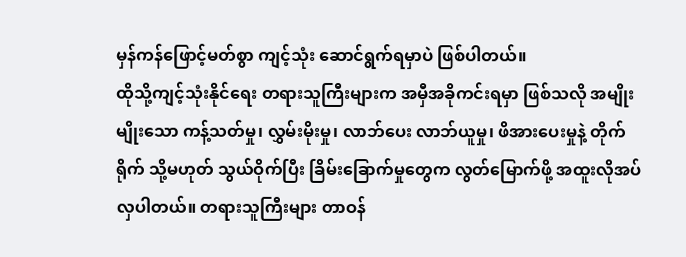မှန်ကန်ဖြောင့်မတ်စွာ ကျင့်သုံး ဆောင်ရွက်ရမှာပဲ ဖြစ်ပါတယ်။
ထိုသို့ကျင့်သုံးနိုင်ရေး တရားသူကြီးများက အမှီအခိုကင်းရမှာ ဖြစ်သလို အမျိုးမျိုးသော ကန့်သတ်မှု၊ လွှမ်းမိုးမှု၊ လာဘ်ပေး လာဘ်ယူမှု၊ ဖိအားပေးမှုနဲ့ တိုက်ရိုက် သို့မဟုတ် သွယ်ဝိုက်ပြီး ခြိမ်းခြောက်မှုတွေက လွတ်မြောက်ဖို့ အထူးလိုအပ်လှပါတယ်။ တရားသူကြီးများ တာဝန်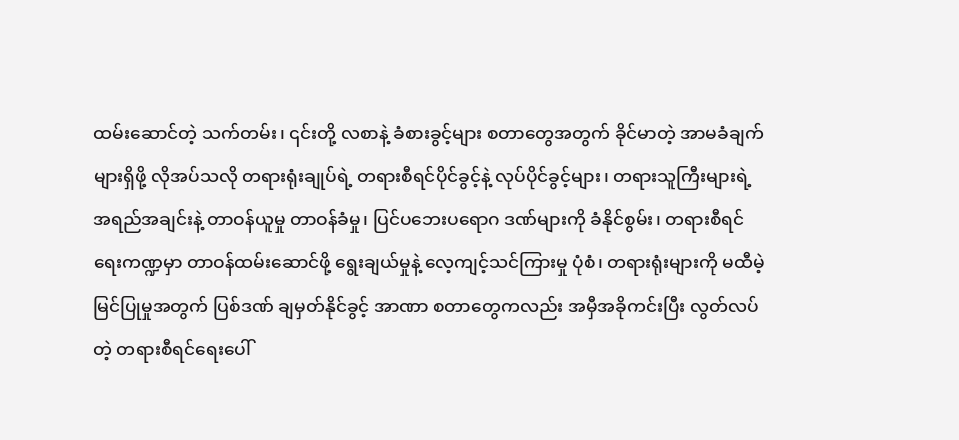ထမ်းဆောင်တဲ့ သက်တမ်း၊ ၎င်းတို့ လစာနဲ့ ခံစားခွင့်များ စတာတွေအတွက် ခိုင်မာတဲ့ အာမခံချက်များရှိဖို့ လိုအပ်သလို တရားရုံးချုပ်ရဲ့ တရားစီရင်ပိုင်ခွင့်နဲ့ လုပ်ပိုင်ခွင့်များ၊ တရားသူကြီးများရဲ့ အရည်အချင်းနဲ့ တာဝန်ယူမှု တာဝန်ခံမှု၊ ပြင်ပဘေးပရောဂ ဒဏ်များကို ခံနိုင်စွမ်း၊ တရားစီရင်ရေးကဏ္ဍမှာ တာဝန်ထမ်းဆောင်ဖို့ ရွေးချယ်မှုနဲ့ လေ့ကျင့်သင်ကြားမှု ပုံစံ၊ တရားရုံးများကို မထီမဲ့မြင်ပြုမှုအတွက် ပြစ်ဒဏ် ချမှတ်နိုင်ခွင့် အာဏာ စတာတွေကလည်း အမှီအခိုကင်းပြီး လွတ်လပ်တဲ့ တရားစီရင်ရေးပေါ်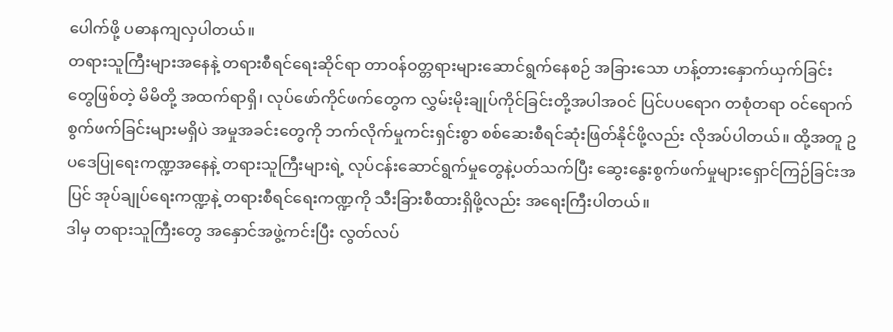ပေါက်ဖို့ ပဓာနကျလှပါတယ်။
တရားသူကြီးများအနေနဲ့ တရားစီရင်ရေးဆိုင်ရာ တာဝန်ဝတ္တရားများဆောင်ရွက်နေစဉ် အခြားသော ဟန့်တားနှောက်ယှက်ခြင်းတွေဖြစ်တဲ့ မိမိတို့ အထက်ရာရှိ၊ လုပ်ဖော်ကိုင်ဖက်တွေက လွှမ်းမိုးချုပ်ကိုင်ခြင်းတို့အပါအဝင် ပြင်ပပရောဂ တစုံတရာ ဝင်ရောက်စွက်ဖက်ခြင်းများမရှိပဲ အမှုအခင်းတွေကို ဘက်လိုက်မှုကင်းရှင်းစွာ စစ်ဆေးစီရင်ဆုံးဖြတ်နိုင်ဖို့လည်း လိုအပ်ပါတယ်။ ထို့အတူ ဥပဒေပြုရေးကဏ္ဍအနေနဲ့ တရားသူကြီးများရဲ့ လုပ်ငန်းဆောင်ရွက်မှုတွေနဲ့ပတ်သက်ပြီး ဆွေးနွေးစွက်ဖက်မှုများရှောင်ကြဉ်ခြင်းအပြင် အုပ်ချုပ်ရေးကဏ္ဍနဲ့ တရားစီရင်ရေးကဏ္ဍကို သီးခြားစီထားရှိဖို့လည်း အရေးကြီးပါတယ်။
ဒါမှ တရားသူကြီးတွေ အနှောင်အဖွဲ့ကင်းပြီး လွတ်လပ်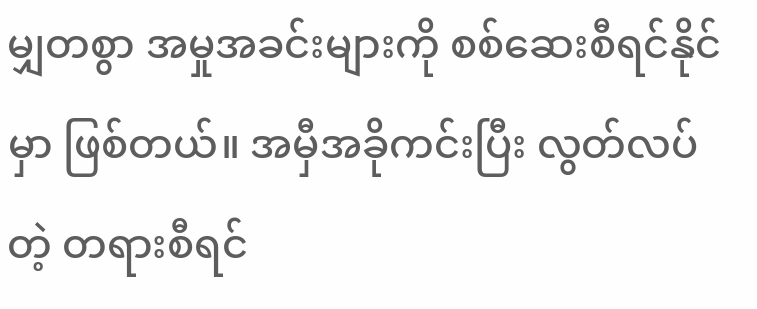မျှတစွာ အမှုအခင်းများကို စစ်ဆေးစီရင်နိုင်မှာ ဖြစ်တယ်။ အမှီအခိုကင်းပြီး လွတ်လပ်တဲ့ တရားစီရင်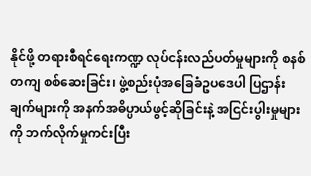နိုင်ဖို့ တရားစီရင်ရေးကဏ္ဍ လုပ်ငန်းလည်ပတ်မှုများကို စနစ်တကျ စစ်ဆေးခြင်း၊ ဖွဲ့စည်းပုံအခြေခံဥပဒေပါ ပြဌာန်းချက်များကို အနက်အဓိပ္ပာယ်ဖွင့်ဆိုခြင်းနဲ့ အငြင်းပွါးမှုများကို ဘက်လိုက်မှုကင်းပြီး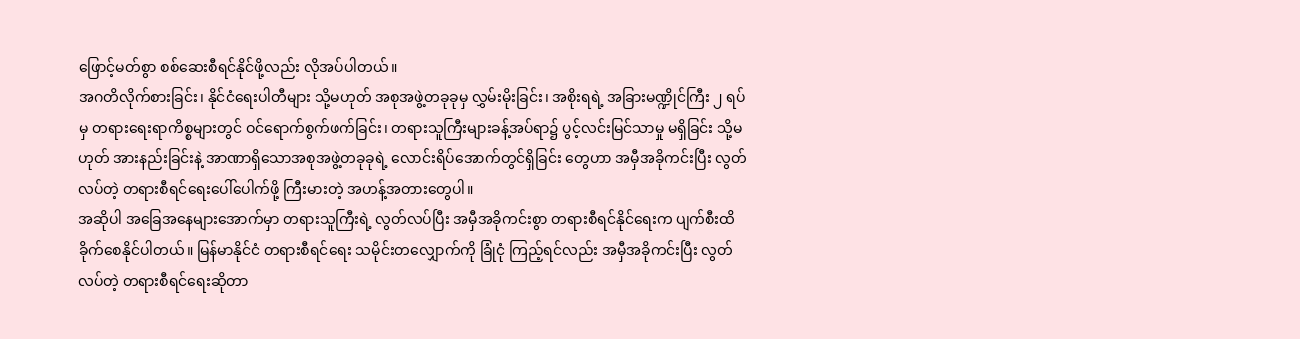ဖြောင့်မတ်စွာ စစ်ဆေးစီရင်နိုင်ဖို့လည်း လိုအပ်ပါတယ်။
အဂတိလိုက်စားခြင်း၊ နိုင်ငံရေးပါတီများ သို့မဟုတ် အစုအဖွဲ့တခုခုမှ လွှမ်းမိုးခြင်း၊ အစိုးရရဲ့ အခြားမဏ္ဍိုင်ကြီး ၂ ရပ်မှ တရားရေးရာကိစ္စများတွင် ဝင်ရောက်စွက်ဖက်ခြင်း၊ တရားသူကြီးများခန့်အပ်ရာ၌ ပွင့်လင်းမြင်သာမှု မရှိခြင်း သို့မဟုတ် အားနည်းခြင်းနဲ့ အာဏာရှိသောအစုအဖွဲ့တခုခုရဲ့ လောင်းရိပ်အောက်တွင်ရှိခြင်း တွေဟာ အမှီအခိုကင်းပြီး လွတ်လပ်တဲ့ တရားစီရင်ရေးပေါ်ပေါက်ဖို့ ကြီးမားတဲ့ အဟန့်အတားတွေပါ။
အဆိုပါ အခြေအနေများအောက်မှာ တရားသူကြီးရဲ့ လွတ်လပ်ပြီး အမှီအခိုကင်းစွာ တရားစီရင်နိုင်ရေးက ပျက်စီးထိခိုက်စေနိုင်ပါတယ်။ မြန်မာနိုင်ငံ တရားစီရင်ရေး သမိုင်းတလျှောက်ကို ခြုံငုံ ကြည့်ရင်လည်း အမှီအခိုကင်းပြီး လွတ်လပ်တဲ့ တရားစီရင်ရေးဆိုတာ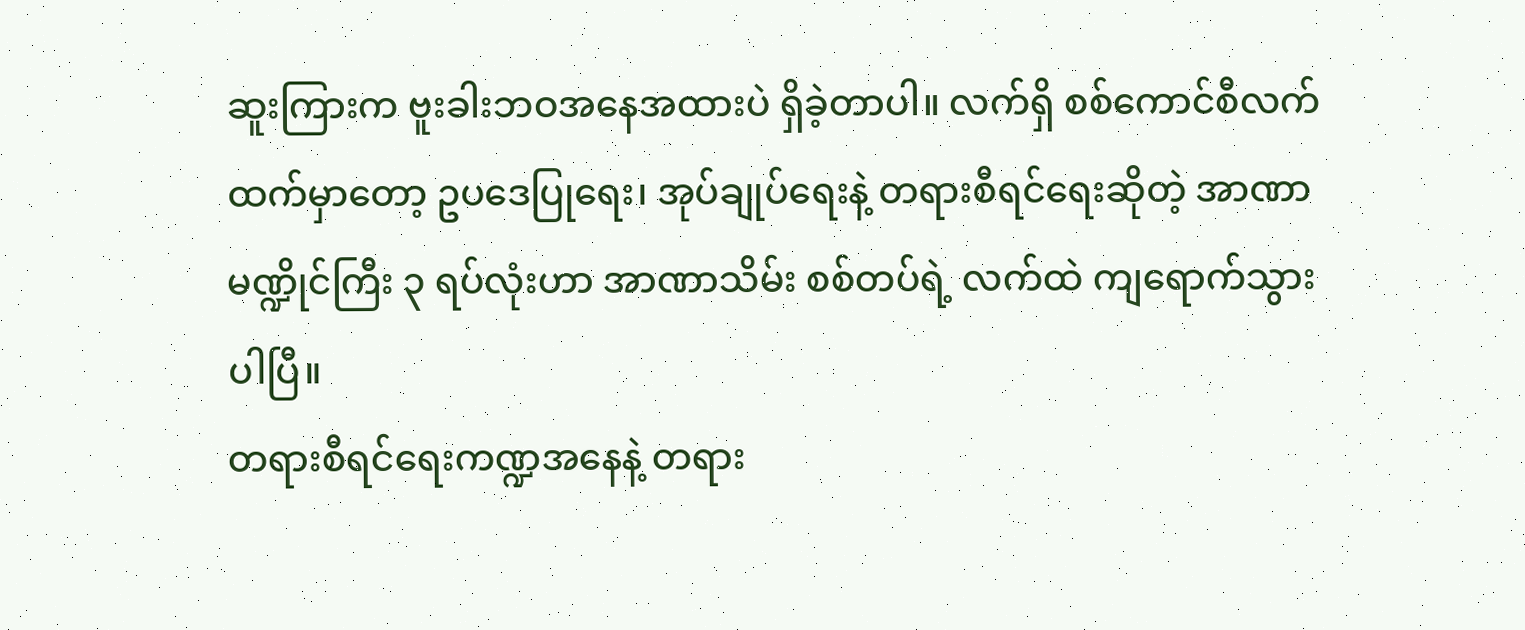ဆူးကြားက ဗူးခါးဘဝအနေအထားပဲ ရှိခဲ့တာပါ။ လက်ရှိ စစ်ကောင်စီလက်ထက်မှာတော့ ဥပဒေပြုရေး၊ အုပ်ချုပ်ရေးနဲ့ တရားစီရင်ရေးဆိုတဲ့ အာဏာမဏ္ဍိုင်ကြီး ၃ ရပ်လုံးဟာ အာဏာသိမ်း စစ်တပ်ရဲ့ လက်ထဲ ကျရောက်သွားပါပြီ။
တရားစီရင်ရေးကဏ္ဍအနေနဲ့ တရား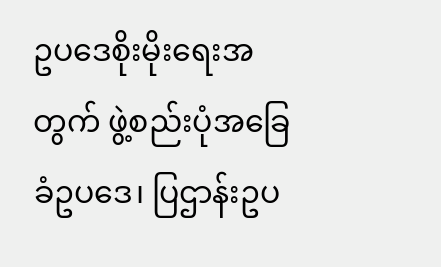ဥပဒေစိုးမိုးရေးအတွက် ဖွဲ့စည်းပုံအခြေခံဥပဒေ၊ ပြဌာန်းဥပ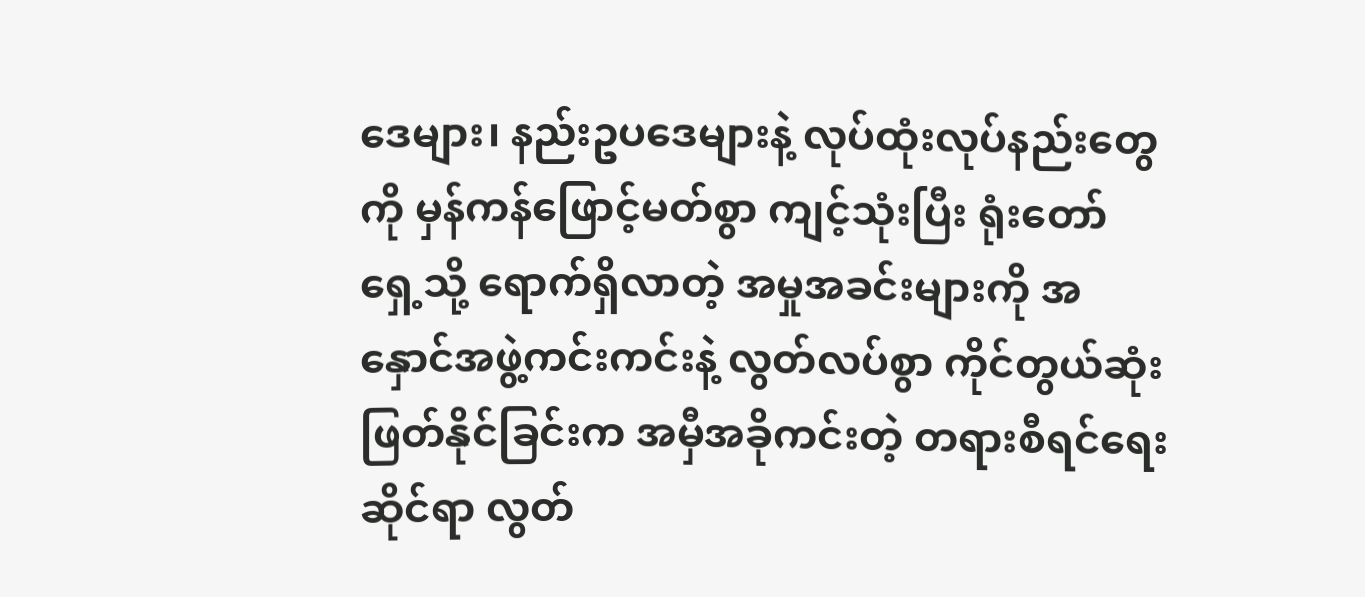ဒေများ၊ နည်းဥပဒေများနဲ့ လုပ်ထုံးလုပ်နည်းတွေကို မှန်ကန်ဖြောင့်မတ်စွာ ကျင့်သုံးပြီး ရုံးတော်ရှေ့သို့ ရောက်ရှိလာတဲ့ အမှုအခင်းများကို အနှောင်အဖွဲ့ကင်းကင်းနဲ့ လွတ်လပ်စွာ ကိုင်တွယ်ဆုံးဖြတ်နိုင်ခြင်းက အမှီအခိုကင်းတဲ့ တရားစီရင်ရေးဆိုင်ရာ လွတ်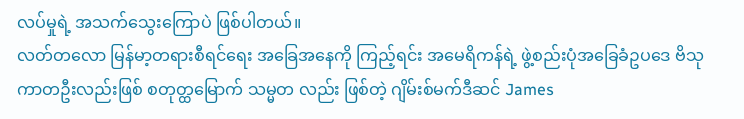လပ်မှုရဲ့ အသက်သွေးကြောပဲ ဖြစ်ပါတယ်။
လတ်တလော မြန်မာ့တရားစီရင်ရေး အခြေအနေကို ကြည့်ရင်း အမေရိကန်ရဲ့ ဖွဲ့စည်းပုံအခြေခံဥပဒေ ဗိသုကာတဦးလည်းဖြစ် စတုတ္ထမြောက် သမ္မတ လည်း ဖြစ်တဲ့ ဂျိမ်းစ်မက်ဒီဆင် James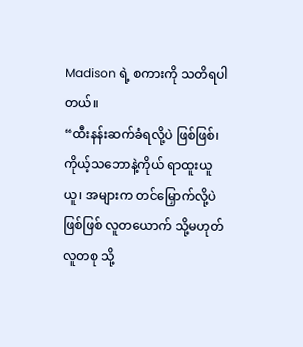Madison ရဲ့ စကားကို သတိရပါတယ်။
“ထီးနန်းဆက်ခံရလို့ပဲ ဖြစ်ဖြစ်၊ ကိုယ့်သဘောနဲ့ကိုယ် ရာထူးယူယူ၊ အများက တင်မြှောက်လို့ပဲဖြစ်ဖြစ် လူတယောက် သို့မဟုတ် လူတစု သို့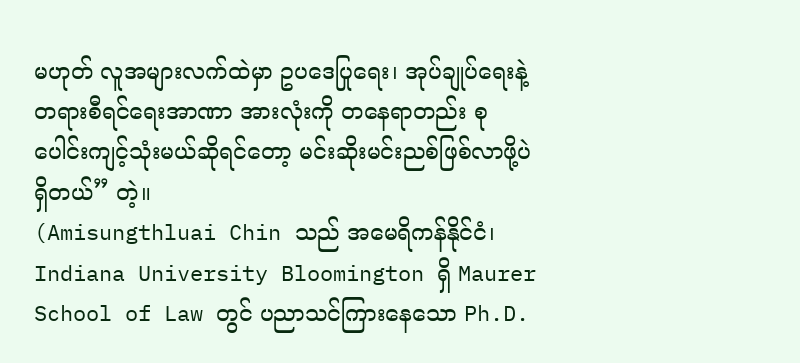မဟုတ် လူအများလက်ထဲမှာ ဥပဒေပြုရေး၊ အုပ်ချုပ်ရေးနဲ့ တရားစီရင်ရေးအာဏာ အားလုံးကို တနေရာတည်း စုပေါင်းကျင့်သုံးမယ်ဆိုရင်တော့ မင်းဆိုးမင်းညစ်ဖြစ်လာဖို့ပဲ ရှိတယ်” တဲ့။
(Amisungthluai Chin သည် အမေရိကန်နိုင်ငံ၊ Indiana University Bloomington ရှိ Maurer School of Law တွင် ပညာသင်ကြားနေသော Ph.D.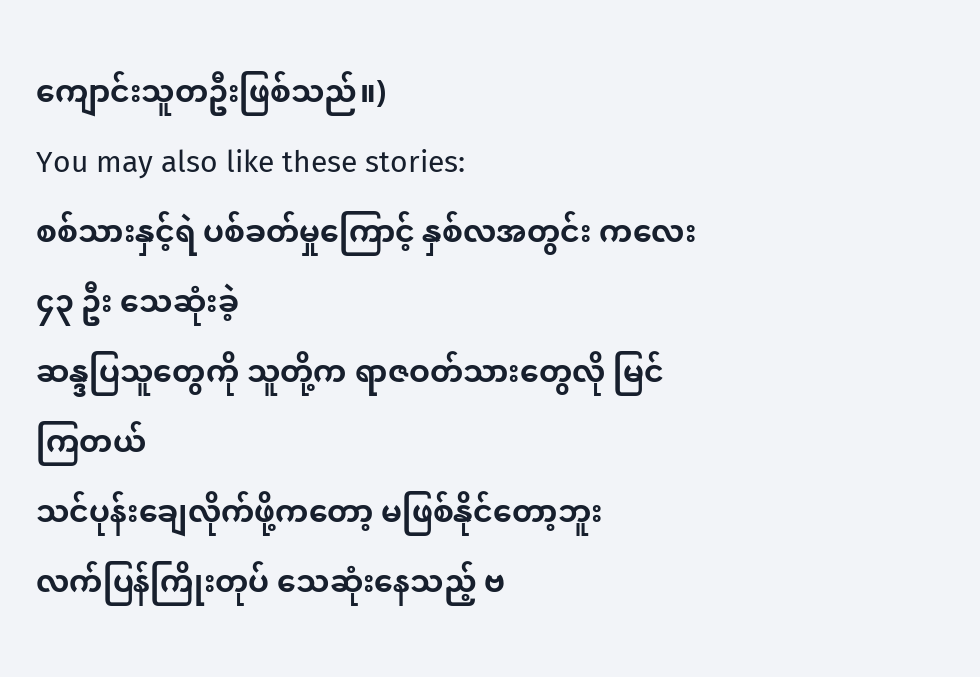ကျောင်းသူတဦးဖြစ်သည်။)
You may also like these stories:
စစ်သားနှင့်ရဲ ပစ်ခတ်မှုကြောင့် နှစ်လအတွင်း ကလေး ၄၃ ဦး သေဆုံးခဲ့
ဆန္ဒပြသူတွေကို သူတို့က ရာဇဝတ်သားတွေလို မြင်ကြတယ်
သင်ပုန်းချေလိုက်ဖို့ကတော့ မဖြစ်နိုင်တော့ဘူး
လက်ပြန်ကြိုးတုပ် သေဆုံးနေသည့် ဗ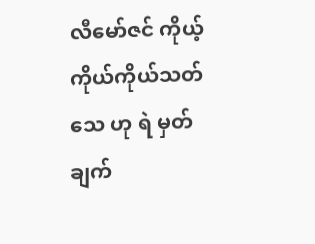လီမော်ဇင် ကိုယ့်ကိုယ်ကိုယ်သတ်သေ ဟု ရဲ မှတ်ချက်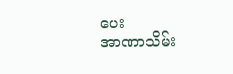ပေး
အာဏာသိမ်း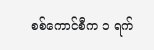စစ်ကောင်စီက ၁ ရက်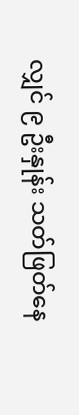လျှင် ၉ ဦးနှုန်း သတ်ဖြတ်နေ